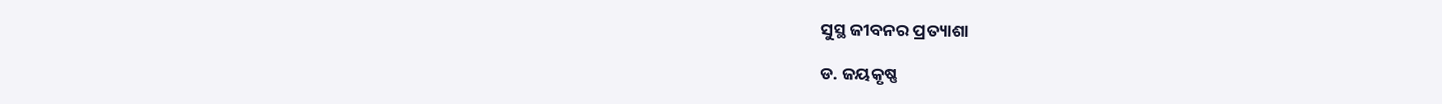ସୁସ୍ଥ ଜୀବନର ପ୍ରତ୍ୟାଶା

ଡ. ଜୟକୃଷ୍ଣ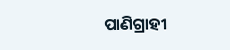ପାଣିଗ୍ରାହୀ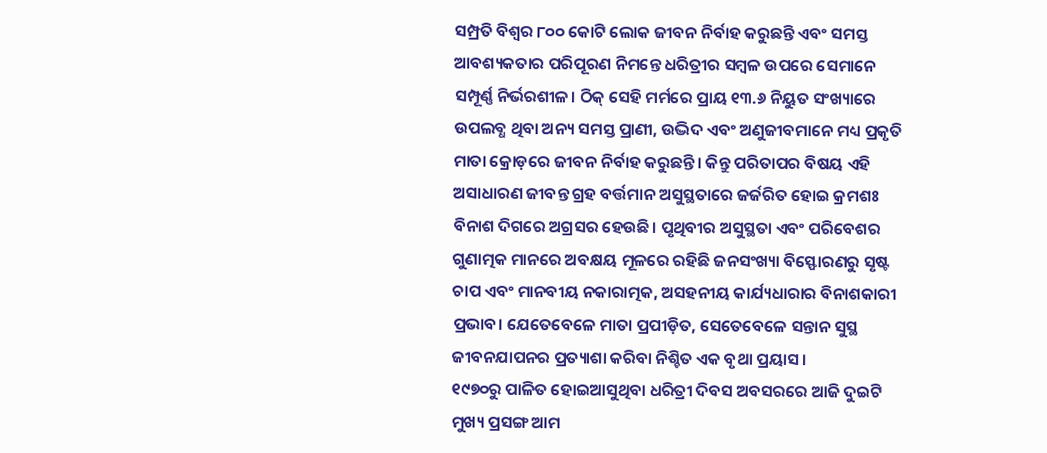ସମ୍ପ୍ରତି ବିଶ୍ୱର ୮୦୦ କୋଟି ଲୋକ ଜୀବନ ନିର୍ବାହ କରୁଛନ୍ତି ଏବଂ ସମସ୍ତ ଆବଶ୍ୟକତାର ପରିପୂରଣ ନିମନ୍ତେ ଧରିତ୍ରୀର ସମ୍ବଳ ଉପରେ ସେମାନେ ସମ୍ପୂର୍ଣ୍ଣ ନିର୍ଭରଶୀଳ। ଠିକ୍‌ ସେହି ମର୍ମରେ ପ୍ରାୟ ୧୩.୬ ନିୟୁତ ସଂଖ୍ୟାରେ ଉପଲବ୍ଧ ଥିବା ଅନ୍ୟ ସମସ୍ତ ପ୍ରାଣୀ, ଉଦ୍ଭିଦ ଏବଂ ଅଣୁଜୀବମାନେ ମଧ୍ୟ ପ୍ରକୃତି ମାତା କ୍ରୋଡ଼ରେ ଜୀବନ ନିର୍ବାହ କରୁଛନ୍ତି। କିନ୍ତୁ ପରିତାପର ବିଷୟ ଏହି ଅସାଧାରଣ ଜୀବନ୍ତ ଗ୍ରହ ବର୍ତ୍ତମାନ ଅସୁସ୍ଥତାରେ ଜର୍ଜରିତ ହୋଇ କ୍ରମଶଃ ବିନାଶ ଦିଗରେ ଅଗ୍ରସର ହେଉଛି। ପୃଥିବୀର ଅସୁସ୍ଥତା ଏବଂ ପରିବେଶର ଗୁଣାତ୍ମକ ମାନରେ ଅବକ୍ଷୟ ମୂଳରେ ରହିଛି ଜନସଂଖ୍ୟା ବିସ୍ଫୋରଣରୁ ସୃଷ୍ଟ ଚାପ ଏବଂ ମାନବୀୟ ନକାରାତ୍ମକ, ଅସହନୀୟ କାର୍ଯ୍ୟଧାରାର ବିନାଶକାରୀ ପ୍ରଭାବ। ଯେତେବେଳେ ମାତା ପ୍ରପୀଡ଼ିତ, ସେତେବେଳେ ସନ୍ତାନ ସୁସ୍ଥ ଜୀବନଯାପନର ପ୍ରତ୍ୟାଶା କରିବା ନିଶ୍ଚିତ ଏକ ବୃଥା ପ୍ରୟାସ।
୧୯୭୦ରୁ ପାଳିତ ହୋଇଆସୁଥିବା ଧରିତ୍ରୀ ଦିବସ ଅବସରରେ ଆଜି ଦୁଇଟି ମୁଖ୍ୟ ପ୍ରସଙ୍ଗ ଆମ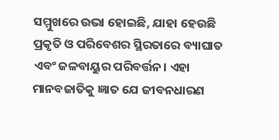ସମ୍ମୁଖରେ ଉଭା ହୋଇଛି, ଯାହା ହେଉଛି ପ୍ରକୃତି ଓ ପରିବେଶର ସ୍ଥିରତାରେ ବ୍ୟାଘାତ ଏବଂ ଜଳବାୟୁର ପରିବର୍ତ୍ତନ। ଏହା ମାନବଜାତିକୁ ଜ୍ଞାତ ଯେ ଜୀବନଧାରଣ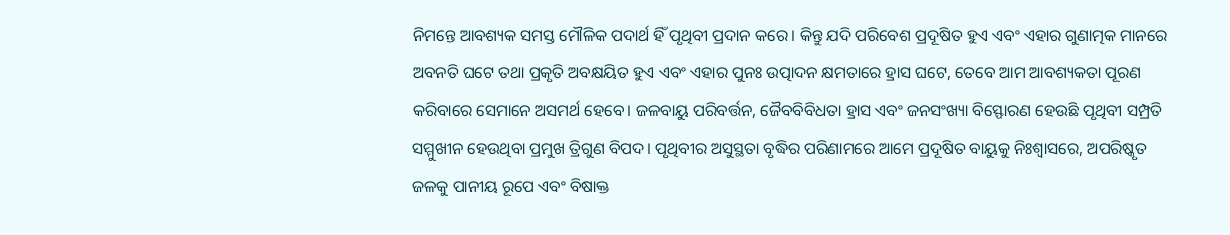ନିମନ୍ତେ ଆବଶ୍ୟକ ସମସ୍ତ ମୌଳିକ ପଦାର୍ଥ ହିଁ ପୃଥିବୀ ପ୍ରଦାନ କରେ। କିନ୍ତୁ ଯଦି ପରିବେଶ ପ୍ରଦୂଷିତ ହୁଏ ଏବଂ ଏହାର ଗୁଣାତ୍ମକ ମାନରେ ଅବନତି ଘଟେ ତଥା ପ୍ରକୃତି ଅବକ୍ଷୟିତ ହୁଏ ଏବଂ ଏହାର ପୁନଃ ଉତ୍ପାଦନ କ୍ଷମତାରେ ହ୍ରାସ ଘଟେ, ତେବେ ଆମ ଆବଶ୍ୟକତା ପୂରଣ କରିବାରେ ସେମାନେ ଅସମର୍ଥ ହେବେ। ଜଳବାୟୁ ପରିବର୍ତ୍ତନ, ଜୈବବିବିଧତା ହ୍ରାସ ଏବଂ ଜନସଂଖ୍ୟା ବିସ୍ଫୋରଣ ହେଉଛି ପୃଥିବୀ ସମ୍ପ୍ରତି ସମ୍ମୁଖୀନ ହେଉଥିବା ପ୍ରମୁଖ ତ୍ରିଗୁଣ ବିପଦ। ପୃଥିବୀର ଅସୁସ୍ଥତା ବୃଦ୍ଧିର ପରିଣାମରେ ଆମେ ପ୍ରଦୂଷିତ ବାୟୁକୁ ନିଃଶ୍ୱାସରେ, ଅପରିଷ୍କୃତ ଜଳକୁ ପାନୀୟ ରୂପେ ଏବଂ ବିଷାକ୍ତ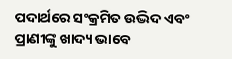ପଦାର୍ଥରେ ସଂକ୍ରମିତ ଉଦ୍ଭିଦ ଏବଂ ପ୍ରାଣୀଙ୍କୁ ଖାଦ୍ୟ ଭାବେ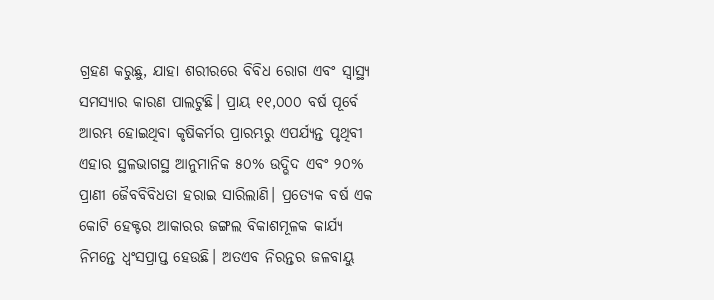ଗ୍ରହଣ କରୁଛୁ, ଯାହା ଶରୀରରେ ବିବିଧ ରୋଗ ଏବଂ ସ୍ବାସ୍ଥ୍ୟ ସମସ୍ୟାର କାରଣ ପାଲଟୁଛି। ପ୍ରାୟ ୧୧,୦୦୦ ବର୍ଷ ପୂର୍ବେ ଆରମ୍ଭ ହୋଇଥିବା କୃଷିକର୍ମର ପ୍ରାରମ୍ଭରୁ ଏପର୍ଯ୍ୟନ୍ତ ପୃଥିବୀ ଏହାର ସ୍ଥଳଭାଗସ୍ଥ ଆନୁମାନିକ ୫୦% ଉଦ୍ଭିଦ ଏବଂ ୨୦% ପ୍ରାଣୀ ଜୈବବିବିଧତା ହରାଇ ସାରିଲାଣି। ପ୍ରତ୍ୟେକ ବର୍ଷ ଏକ କୋଟି ହେକ୍ଟର ଆକାରର ଜଙ୍ଗଲ ବିକାଶମୂଳକ କାର୍ଯ୍ୟ ନିମନ୍ତେ ଧ୍ୱଂସପ୍ରାପ୍ତ ହେଉଛି। ଅତଏବ ନିରନ୍ତର ଜଳବାୟୁ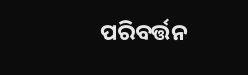ପରିବର୍ତ୍ତନ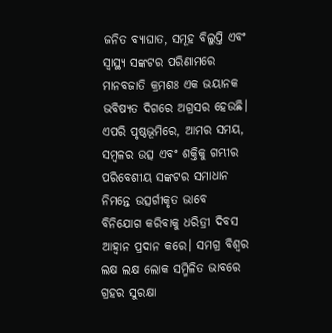ଜନିତ ବ୍ୟାଘାତ, ସମୂହ ବିଲୁପ୍ତି ଏବଂ ସ୍ବାସ୍ଥ୍ୟ ସଙ୍କଟର ପରିଣାମରେ ମାନବଜାତି କ୍ରମଶଃ ଏକ ଭୟାନକ ଭବିଷ୍ୟତ ଦିଗରେ ଅଗ୍ରସର ହେଉଛି। ଏପରି ପୃଷ୍ଠଭୂମିରେ, ଆମର ସମୟ, ସମ୍ବଳର ଉତ୍ସ ଏବଂ ଶକ୍ତିକୁ ଗମ୍ଭୀର ପରିବେଶୀୟ ସଙ୍କଟର ସମାଧାନ ନିମନ୍ତେ ଉତ୍ସର୍ଗୀକୃତ ଭାବେ ବିନିଯୋଗ କରିବାକୁ ଧରିତ୍ରୀ ଦିବସ ଆହ୍ବାନ ପ୍ରଦାନ କରେ। ସମଗ୍ର ବିଶ୍ୱର ଲକ୍ଷ ଲକ୍ଷ ଲୋକ ସମ୍ମିଳିତ ଭାବରେ ଗ୍ରହର ସୁରକ୍ଷା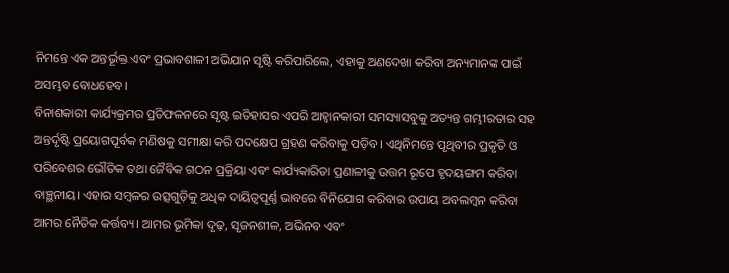ନିମନ୍ତେ ଏକ ଅନ୍ତର୍ଭୂକ୍ତ ଏବଂ ପ୍ରଭାବଶାଳୀ ଅଭିଯାନ ସୃଷ୍ଟି କରିପାରିଲେ, ଏହାକୁ ଅଣଦେଖା କରିବା ଅନ୍ୟମାନଙ୍କ ପାଇଁ ଅସମ୍ଭବ ବୋଧହେବ।
ବିନାଶକାରୀ କାର୍ଯ୍ୟକ୍ରମର ପ୍ରତିଫଳନରେ ସୃଷ୍ଟ ଇତିହାସର ଏପରି ଆହ୍ବାନକାରୀ ସମସ୍ୟାସବୁକୁ ଅତ୍ୟନ୍ତ ଗମ୍ଭୀରତାର ସହ ଅନ୍ତର୍ଦୃଷ୍ଟି ପ୍ରୟୋଗପୂର୍ବକ ମଣିଷକୁ ସମୀକ୍ଷା କରି ପଦକ୍ଷେପ ଗ୍ରହଣ କରିବାକୁ ପଡ଼ିବ। ଏଥିନିମନ୍ତେ ପୃଥିବୀର ପ୍ରକୃତି ଓ ପରିବେଶର ଭୌତିକ ତଥା ଜୈବିକ ଗଠନ ପ୍ରକ୍ରିୟା ଏବଂ କାର୍ଯ୍ୟକାରିତା ପ୍ରଣାଳୀକୁ ଉତ୍ତମ ରୂପେ ହୃଦୟଙ୍ଗମ କରିବା ବାଞ୍ଛନୀୟ। ଏହାର ସମ୍ବଳର ଉତ୍ସଗୁଡ଼ିକୁ ଅଧିକ ଦାୟିତ୍ୱପୂର୍ଣ୍ଣ ଭାବରେ ବିନିଯୋଗ କରିବାର ଉପାୟ ଅବଲମ୍ବନ କରିବା ଆମର ନୈତିକ କର୍ତ୍ତବ୍ୟ। ଆମର ଭୂମିକା ଦୃଢ଼, ସୃଜନଶୀଳ, ଅଭିନବ ଏବଂ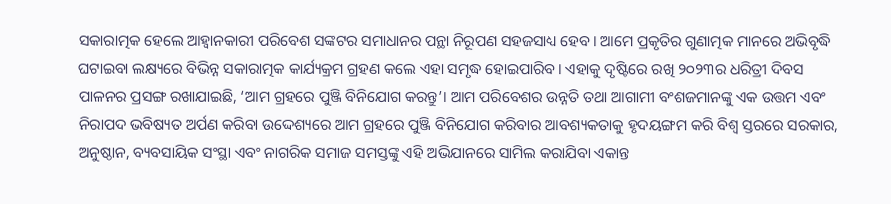ସକାରାତ୍ମକ ହେଲେ ଆହ୍ବାନକାରୀ ପରିବେଶ ସଙ୍କଟର ସମାଧାନର ପନ୍ଥା ନିରୂପଣ ସହଜସାଧ୍ୟ ହେବ। ଆମେ ପ୍ରକୃତିର ଗୁଣାତ୍ମକ ମାନରେ ଅଭିବୃଦ୍ଧି ଘଟାଇବା ଲକ୍ଷ୍ୟରେ ବିଭିନ୍ନ ସକାରାତ୍ମକ କାର୍ଯ୍ୟକ୍ରମ ଗ୍ରହଣ କଲେ ଏହା ସମୃଦ୍ଧ ହୋଇପାରିବ। ଏହାକୁ ଦୃଷ୍ଟିରେ ରଖି ୨୦୨୩ର ଧରିତ୍ରୀ ଦିବସ ପାଳନର ପ୍ରସଙ୍ଗ ରଖାଯାଇଛି, ‘ଆମ ଗ୍ରହରେ ପୁଞ୍ଜି ବିନିଯୋଗ କରନ୍ତୁ’। ଆମ ପରିବେଶର ଉନ୍ନତି ତଥା ଆଗାମୀ ବଂଶଜମାନଙ୍କୁ ଏକ ଉତ୍ତମ ଏବଂ ନିରାପଦ ଭବିଷ୍ୟତ ଅର୍ପଣ କରିବା ଉଦ୍ଦେଶ୍ୟରେ ଆମ ଗ୍ରହରେ ପୁଞ୍ଜି ବିନିଯୋଗ କରିବାର ଆବଶ୍ୟକତାକୁ ହୃଦୟଙ୍ଗମ କରି ବିଶ୍ୱ ସ୍ତରରେ ସରକାର, ଅନୁଷ୍ଠାନ, ବ୍ୟବସାୟିକ ସଂସ୍ଥା ଏବଂ ନାଗରିକ ସମାଜ ସମସ୍ତଙ୍କୁ ଏହି ଅଭିଯାନରେ ସାମିଲ କରାଯିବା ଏକାନ୍ତ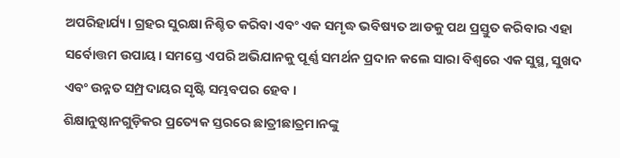ଅପରିହାର୍ଯ୍ୟ। ଗ୍ରହର ସୁରକ୍ଷା ନିଶ୍ଚିତ କରିବା ଏବଂ ଏକ ସମୃଦ୍ଧ ଭବିଷ୍ୟତ ଆଡକୁ ପଥ ପ୍ରସ୍ତୁତ କରିବାର ଏହା ସର୍ବୋତ୍ତମ ଉପାୟ। ସମସ୍ତେ ଏପରି ଅଭିଯାନକୁ ପୂର୍ଣ୍ଣ ସମର୍ଥନ ପ୍ରଦାନ କଲେ ସାରା ବିଶ୍ୱରେ ଏକ ସୁସ୍ଥ, ସୁଖଦ ଏବଂ ଉନ୍ନତ ସମ୍ପ୍ରଦାୟର ସୃଷ୍ଟି ସମ୍ଭବପର ହେବ।
ଶିକ୍ଷାନୁଷ୍ଠାନଗୁଡ଼ିକର ପ୍ରତ୍ୟେକ ସ୍ତରରେ ଛାତ୍ରୀଛାତ୍ରମାନଙ୍କୁ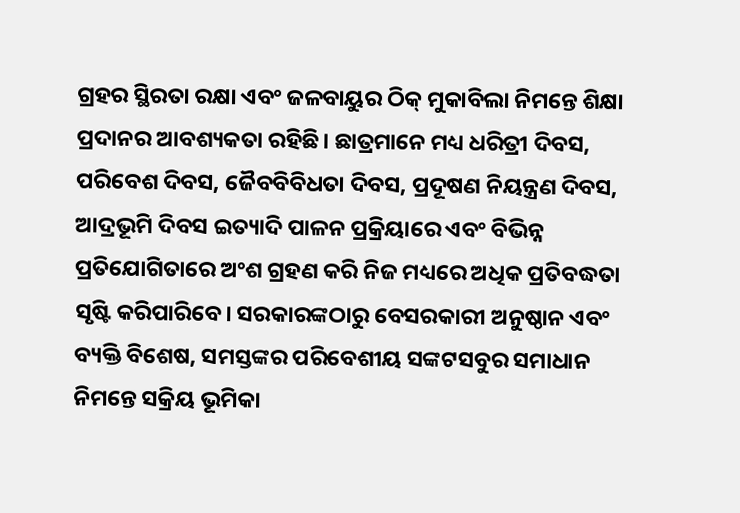ଗ୍ରହର ସ୍ଥିରତା ରକ୍ଷା ଏବଂ ଜଳବାୟୁର ଠିକ୍‌ ମୁକାବିଲା ନିମନ୍ତେ ଶିକ୍ଷା ପ୍ରଦାନର ଆବଶ୍ୟକତା ରହିଛି। ଛାତ୍ରମାନେ ମଧ୍ୟ ଧରିତ୍ରୀ ଦିବସ, ପରିବେଶ ଦିବସ, ଜୈବବିବିଧତା ଦିବସ, ପ୍ରଦୂଷଣ ନିୟନ୍ତ୍ରଣ ଦିବସ, ଆଦ୍ରଭୂମି ଦିବସ ଇତ୍ୟାଦି ପାଳନ ପ୍ରକ୍ରିୟାରେ ଏବଂ ବିଭିନ୍ନ ପ୍ରତିଯୋଗିତାରେ ଅଂଶ ଗ୍ରହଣ କରି ନିଜ ମଧ୍ୟରେ ଅଧିକ ପ୍ରତିବଦ୍ଧତା ସୃଷ୍ଟି କରିପାରିବେ। ସରକାରଙ୍କଠାରୁ ବେସରକାରୀ ଅନୁଷ୍ଠାନ ଏବଂ ବ୍ୟକ୍ତି ବିଶେଷ, ସମସ୍ତଙ୍କର ପରିବେଶୀୟ ସଙ୍କଟସବୁର ସମାଧାନ ନିମନ୍ତେ ସକ୍ରିୟ ଭୂମିକା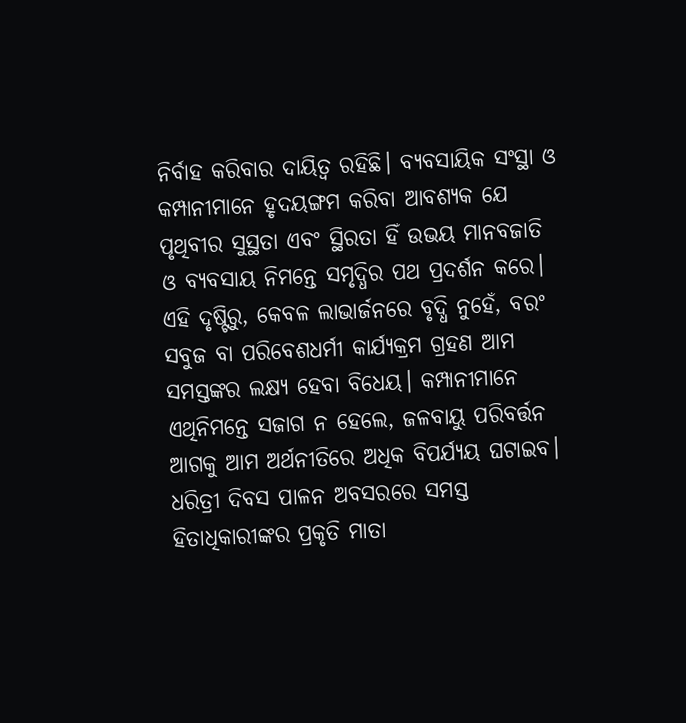ନିର୍ବାହ କରିବାର ଦାୟିତ୍ୱ ରହିଛି। ବ୍ୟବସାୟିକ ସଂସ୍ଥା ଓ କମ୍ପାନୀମାନେ ହୃଦୟଙ୍ଗମ କରିବା ଆବଶ୍ୟକ ଯେ ପୃଥିବୀର ସୁସ୍ଥତା ଏବଂ ସ୍ଥିରତା ହିଁ ଉଭୟ ମାନବଜାତି ଓ ବ୍ୟବସାୟ ନିମନ୍ତେ ସମୃଦ୍ଧିର ପଥ ପ୍ରଦର୍ଶନ କରେ। ଏହି ଦୃଷ୍ଟିରୁ, କେବଳ ଲାଭାର୍ଜନରେ ବୃଦ୍ଧି ନୁହେଁ, ବରଂ ସବୁଜ ବା ପରିବେଶଧର୍ମୀ କାର୍ଯ୍ୟକ୍ରମ ଗ୍ରହଣ ଆମ ସମସ୍ତଙ୍କର ଲକ୍ଷ୍ୟ ହେବା ବିଧେୟ। କମ୍ପାନୀମାନେ ଏଥିନିମନ୍ତେ ସଜାଗ ନ ହେଲେ, ଜଳବାୟୁ ପରିବର୍ତ୍ତନ ଆଗକୁ ଆମ ଅର୍ଥନୀତିରେ ଅଧିକ ବିପର୍ଯ୍ୟୟ ଘଟାଇବ। ଧରିତ୍ରୀ ଦିବସ ପାଳନ ଅବସରରେ ସମସ୍ତ ହିତାଧିକାରୀଙ୍କର ପ୍ରକୃତି ମାତା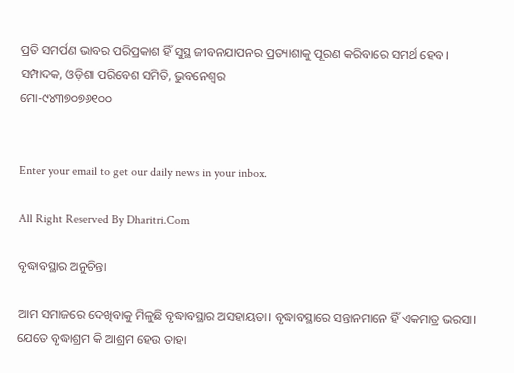ପ୍ରତି ସମର୍ପଣ ଭାବର ପରିପ୍ରକାଶ ହିଁ ସୁସ୍ଥ ଜୀବନଯାପନର ପ୍ରତ୍ୟାଶାକୁ ପୂରଣ କରିବାରେ ସମର୍ଥ ହେବ।
ସମ୍ପାଦକ, ଓଡ଼ିଶା ପରିବେଶ ସମିତି, ଭୁବନେଶ୍ୱର
ମୋ-୯୪୩୭୦୭୬୧୦୦


Enter your email to get our daily news in your inbox.

All Right Reserved By Dharitri.Com

ବୃଦ୍ଧାବସ୍ଥାର ଅନୁଚିନ୍ତା

ଆମ ସମାଜରେ ଦେଖିବାକୁ ମିଳୁଛି ବୃଦ୍ଧାବସ୍ଥାର ଅସହାୟତା। ବୃଦ୍ଧାବସ୍ଥାରେ ସନ୍ତାନମାନେ ହିଁ ଏକମାତ୍ର ଭରସା। ଯେତେ ବୃଦ୍ଧାଶ୍ରମ କି ଆଶ୍ରମ ହେଉ ତାହା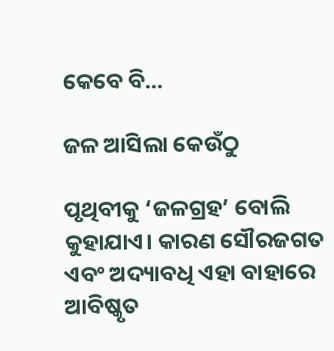କେବେ ବି...

ଜଳ ଆସିଲା କେଉଁଠୁ

ପୃଥିବୀକୁ ‘ଜଳଗ୍ରହ’ ବୋଲି କୁହାଯାଏ। କାରଣ ସୌରଜଗତ ଏବଂ ଅଦ୍ୟାବଧି ଏହା ବାହାରେ ଆବିଷ୍କୃତ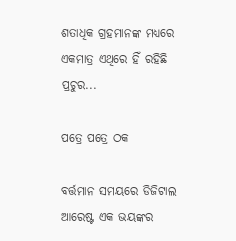ଶତାଧିକ ଗ୍ରହମାନଙ୍କ ମଧ୍ୟରେ ଏକମାତ୍ର ଏଥିରେ ହିଁ ରହିଛି ପ୍ରଚୁର...

ପତ୍ରେ ପତ୍ରେ ଠକ

ବର୍ତ୍ତମାନ ସମୟରେ ଡିଜିଟାଲ ଆରେଷ୍ଟ ଏକ ଭୟଙ୍କର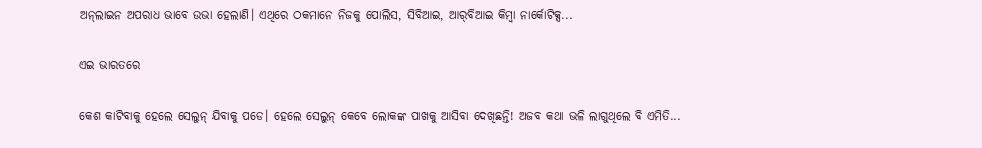ଅନ୍‌ଲାଇନ ଅପରାଧ ଭାବେ ଉଭା ହେଲାଣି। ଏଥିରେ ଠକମାନେ ନିଜକୁ ପୋଲିସ, ସିବିଆଇ, ଆର୍‌ବିଆଇ କିମ୍ବା ନାର୍କୋଟିକ୍ସ...

ଏଇ ଭାରତରେ

କେଶ କାଟିବାକୁ ହେଲେ ସେଲୁନ୍‌ ଯିବାକୁ ପଡେ। ହେଲେ ସେଲୁନ୍‌ କେବେ ଲୋକଙ୍କ ପାଖକୁ ଆସିବା ଦେଖିଛନ୍ତି! ଅଜବ କଥା ଭଳି ଲାଗୁଥିଲେ ବି ଏମିତି...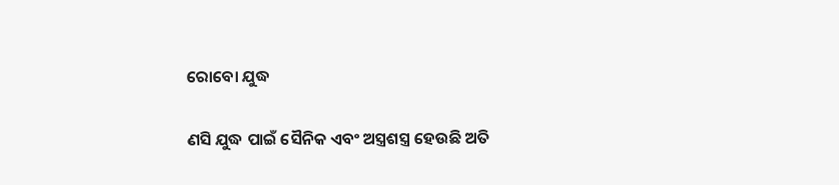ରୋବୋ ଯୁଦ୍ଧ

ଣସି ଯୁଦ୍ଧ ପାଇଁ ସୈନିକ ଏବଂ ଅସ୍ତ୍ରଶସ୍ତ୍ର ହେଉଛି ଅତି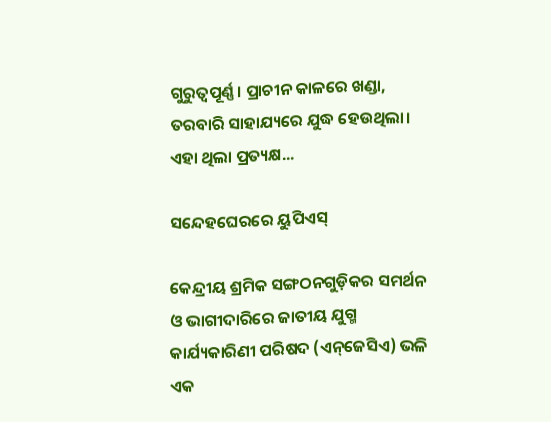ଗୁରୁତ୍ୱପୂର୍ଣ୍ଣ। ପ୍ରାଚୀନ କାଳରେ ଖଣ୍ଡା, ତରବାରି ସାହାଯ୍ୟରେ ଯୁଦ୍ଧ ହେଉଥିଲା। ଏହା ଥିଲା ପ୍ରତ୍ୟକ୍ଷ...

ସନ୍ଦେହଘେରରେ ୟୁପିଏସ୍‌

କେନ୍ଦ୍ରୀୟ ଶ୍ରମିକ ସଙ୍ଗଠନଗୁଡ଼ିକର ସମର୍ଥନ ଓ ଭାଗୀଦାରିରେ ଜାତୀୟ ଯୁଗ୍ମ କାର୍ଯ୍ୟକାରିଣୀ ପରିଷଦ (ଏନ୍‌ଜେସିଏ) ଭଳି ଏକ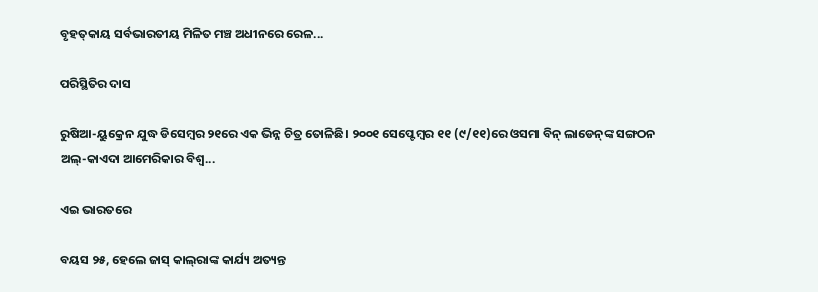ବୃହତ୍‌କାୟ ସର୍ବଭାରତୀୟ ମିଳିତ ମଞ୍ଚ ଅଧୀନରେ ରେଳ...

ପରିସ୍ଥିତିର ଦାସ

ରୁଷିଆ-ୟୁକ୍ରେନ ଯୁଦ୍ଧ ଡିସେମ୍ବର ୨୧ରେ ଏକ ଭିନ୍ନ ଚିତ୍ର ତୋଳିଛି। ୨୦୦୧ ସେପ୍ଟେମ୍ବର ୧୧ (୯/୧୧)ରେ ଓସମା ବିନ୍‌ ଲାଡେନ୍‌ଙ୍କ ସଙ୍ଗଠନ ଅଲ୍‌-କାଏଦା ଆମେରିକାର ବିଶ୍ୱ...

ଏଇ ଭାରତରେ

ବୟସ ୨୫, ହେଲେ ଜାସ୍‌ କାଲ୍‌ରାଙ୍କ କାର୍ଯ୍ୟ ଅତ୍ୟନ୍ତ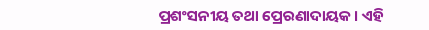ପ୍ରଶଂସନୀୟ ତଥା ପ୍ରେରଣାଦାୟକ। ଏହି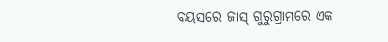ବୟସରେ ଜାସ୍‌ ଗୁରୁଗ୍ରାମରେ ଏକ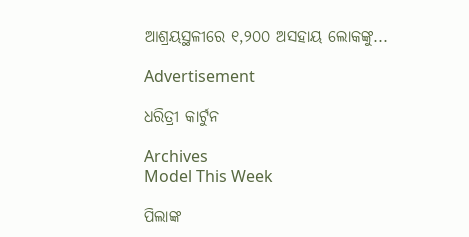ଆଶ୍ରୟସ୍ଥଳୀରେ ୧,୨୦୦ ଅସହାୟ ଲୋକଙ୍କୁ...

Advertisement

ଧରିତ୍ରୀ କାର୍ଟୁନ

Archives
Model This Week

ପିଲାଙ୍କ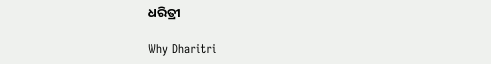ଧରିତ୍ରୀ

Why Dharitri